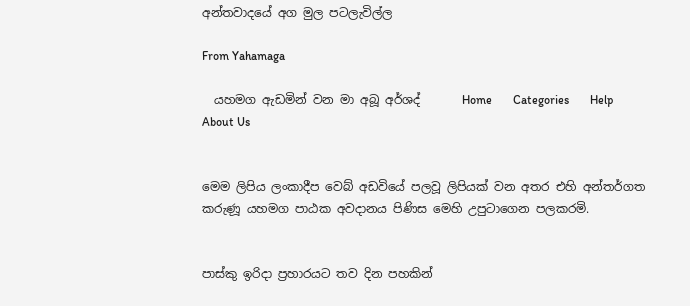අන්තවාදයේ අග මුල පටලැවිල්ල

From Yahamaga

  යහමග ඇඩමින් වන මා අබූ අර්ශද්       Home       Categories       Help       About Us


මෙම ලිපිය ලංකාදීප වෙබ් අඩවියේ පලවූ ලිපියක් වන අතර එහි අන්තර්ගත කරුණූ යහමග පාඨක අවදානය පිණිස මෙහි උපුටාගෙන පලකරමි.


පාස්කු ඉරිදා ප්‍රහාරයට තව දින පහකින්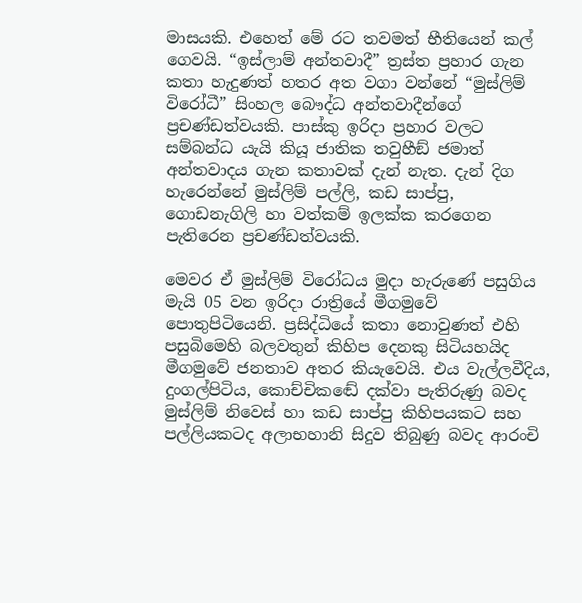මාසයකි. එහෙත් මේ රට තවමත් භීතියෙන් කල් ගෙවයි. “ඉස්ලාම් අන්තවාදී” ත්‍රස්ත ප්‍රහාර ගැන කතා හැදුණත් හතර අත වගා වන්නේ “මුස්ලිම් විරෝධී” සිංහල බෞද්ධ අන්තවාදීන්ගේ ප්‍රචණ්ඩත්වයකි. පාස්කු ඉරිදා ප්‍රහාර වලට සම්බන්ධ යැයි කියූ ජාතික තවුහීඞ් ජමාත් අන්තවාදය ගැන කතාවක් දැන් නැත. දැන් දිග හැරෙන්නේ මුස්ලිම් පල්ලි, කඩ සාප්පු, ගොඩනැගිලි හා වත්කම් ඉලක්ක කරගෙන පැතිරෙන ප්‍රචණ්ඩත්වයකි.

මෙවර ඒ මුස්ලිම් විරෝධය මුදා හැරුණේ පසුගිය මැයි 05 වන ඉරිදා රාත්‍රියේ මීගමුවේ පොතුපිටියෙනි. ප්‍රසිද්ධියේ කතා නොවුණත් එහි පසුබිමෙහි බලවතුන් කිහිප දෙනකු සිටියහයිද මීගමුවේ ජනතාව අතර කියැවෙයි. එය වැල්ලවීදිය, දුංගල්පිටිය, කොච්චිකඬේ දක්වා පැතිරුණු බවද මුස්ලිම් නිවෙස් හා කඩ සාප්පු කිහිපයකට සහ පල්ලියකටද අලාභහානි සිදුව තිබුණු බවද ආරංචි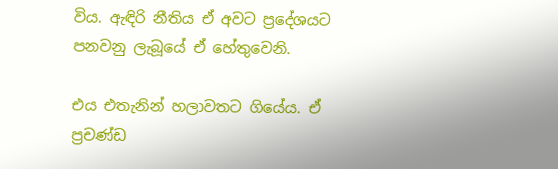විය. ඇඳිරි නීතිය ඒ අවට ප්‍රදේශයට පනවනු ලැබූයේ ඒ හේතුවෙනි.

එය එතැනින් හලාවතට ගියේය. ඒ ප්‍රචණ්ඩ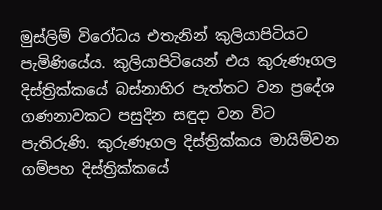මුස්ලිම් විරෝධය එතැනින් කුලියාපිටියට පැමිණියේය. කුලියාපිටියෙන් එය කුරුණෑගල දිස්ත්‍රික්කයේ බස්නාහිර පැත්තට වන ප්‍රදේශ ගණනාවකට පසුදින සඳුදා වන විට පැතිරුණි. කුරුණෑගල දිස්ත්‍රික්කය මායිම්වන ගම්පහ දිස්ත්‍රික්කයේ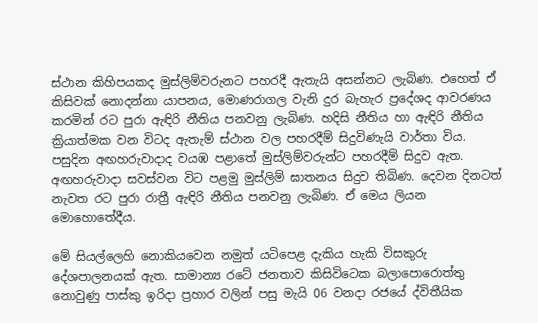ස්ථාන කිහිපයකද මුස්ලිම්වරුනට පහරදී ඇතැයි අසන්නට ලැබිණ. එහෙත් ඒ කිසිවක් නොදන්නා යාපනය, මොණරාගල වැනි දුර බැහැර ප්‍රදේශද ආවරණය කරමින් රට පුරා ඇඳිරි නීතිය පනවනු ලැබිණ. හදිසි නීතිය හා ඇඳිරි නීතිය ක්‍රියාත්මක වන විටද ඇතැම් ස්ථාන වල පහරදීම් සිදුවිණැයි වාර්තා විය. පසුදින අඟහරුවාදාද වයඹ පළාතේ මුස්ලිම්වරුන්ට පහරදීම් සිදුව ඇත. අඟහරුවාදා සවස්වන විට පළමු මුස්ලිම් ඝාතනය සිදුව තිබිණ. දෙවන දිනටත් නැවත රට පුරා රාත්‍රී ඇඳිරි නීතිය පනවනු ලැබිණ. ඒ මෙය ලියන මොහොතේදීය.

මේ සියල්ලෙහි නොකියවෙන නමුත් යටිපෙළ දැකිය හැකි විසකුරු දේශපාලනයක් ඇත. සාමාන්‍ය රටේ ජනතාව කිසිවිටෙක බලාපොරොත්තු නොවුණු පාස්කු ඉරිදා ප්‍රහාර වලින් පසු මැයි 06 වනදා රජයේ ද්විතීයික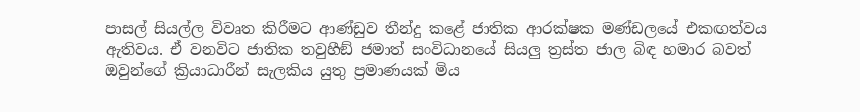පාසල් සියල්ල විවෘත කිරීමට ආණ්ඩුව තීන්දු කළේ ජාතික ආරක්ෂක මණ්ඩලයේ එකඟත්වය ඇතිවය. ඒ වනවිට ජාතික තවුහීඞ් ජමාත් සංවිධානයේ සියලු ත්‍රස්ත ජාල බිඳ හමාර බවත් ඔවුන්ගේ ක්‍රියාධාරීන් සැලකිය යුතු ප්‍රමාණයක් මිය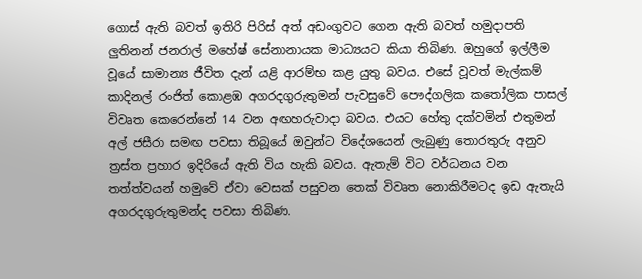ගොස් ඇති බවත් ඉතිරි පිරිස් අත් අඩංගුවට ගෙන ඇති බවත් හමුදාපති ලුතිනන් ජනරාල් මහේෂ් සේනානායක මාධ්‍යයට කියා තිබිණ. ඔහුගේ ඉල්ලීම වූයේ සාමාන්‍ය ජීවිත දැන් යළි ආරම්භ කළ යුතු බවය. එසේ වූවත් මැල්කම් කාදිනල් රංජිත් කොළඹ අගරදගුරුතුමන් පැවසුවේ පෞද්ගලික කතෝලික පාසල් විවෘත කෙරෙන්නේ 14 වන අඟහරුවාදා බවය. එයට හේතු දක්වමින් එතුමන් අල් ජසීරා සමඟ පවසා තිබූයේ ඔවුන්ට විදේශයෙන් ලැබුණු තොරතුරු අනුව ත්‍රස්ත ප්‍රහාර ඉදිරියේ ඇති විය හැකි බවය. ඇතැම් විට වර්ධනය වන තත්ත්වයන් හමුවේ ඒවා වෙසක් පසුවන තෙක් විවෘත නොකිරීමටද ඉඩ ඇතැයි අගරදගුරුතුමන්ද පවසා තිබිණ.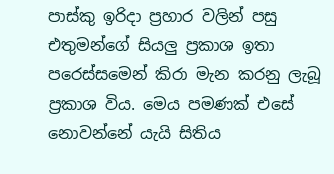පාස්කු ඉරිදා ප්‍රහාර වලින් පසු එතුමන්ගේ සියලු ප්‍රකාශ ඉතා පරෙස්සමෙන් කිරා මැන කරනු ලැබූ ප්‍රකාශ විය. මෙය පමණක් එසේ නොවන්නේ යැයි සිතිය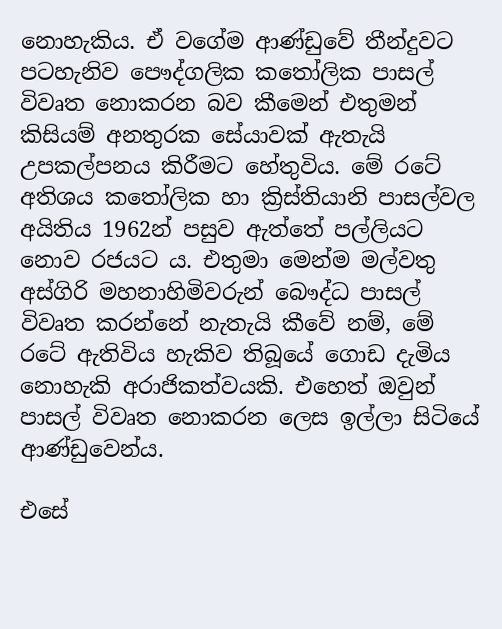නොහැකිය. ඒ වගේම ආණ්ඩුවේ තීන්දුවට පටහැනිව පෞද්ගලික කතෝලික පාසල් විවෘත නොකරන බව කීමෙන් එතුමන් කිසියම් අනතුරක සේයාවක් ඇතැයි උපකල්පනය කිරීමට හේතුවිය. මේ රටේ අතිශය කතෝලික හා ක්‍රිස්තියානි පාසල්වල අයිතිය 1962න් පසුව ඇත්තේ පල්ලියට නොව රජයට ය. එතුමා මෙන්ම මල්වතු අස්ගිරි මහනාහිමිවරුන් බෞද්ධ පාසල් විවෘත කරන්නේ නැතැයි කීවේ නම්, මේ රටේ ඇතිවිය හැකිව තිබූයේ ගොඩ දැමිය නොහැකි අරාජිකත්වයකි. එහෙත් ඔවුන් පාසල් විවෘත නොකරන ලෙස ඉල්ලා සිටියේ ආණ්ඩුවෙන්ය.

එසේ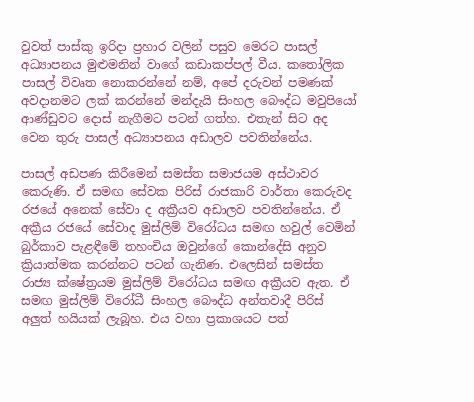වුවත් පාස්කු ඉරිදා ප්‍රහාර වලින් පසුව මෙරට පාසල් අධ්‍යාපනය මුළුමනින් වාගේ කඩාකප්පල් වීය. කතෝලික පාසල් විවෘත නොකරන්නේ නම්, අපේ දරුවන් පමණක් අවදානමට ලක් කරන්නේ මන්දැයි සිංහල බෞද්ධ මවුපියෝ ආණ්ඩුවට දොස් නැගීමට පටන් ගත්හ. එතැන් සිට අද වෙන තුරු පාසල් අධ්‍යාපනය අඩාලව පවතින්නේය.

පාසල් අඩපණ කිරීමෙන් සමස්ත සමාජයම අස්ථාවර කෙරුණි. ඒ සමඟ සේවක පිරිස් රාජකාරි වාර්තා කෙරුවද රජයේ අනෙක් සේවා ද අක්‍රීයව අඩාලව පවතින්නේය. ඒ අක්‍රීය රජයේ සේවාද මුස්ලිම් විරෝධය සමඟ හවුල් වෙමින් බුර්කාව පැළඳීමේ තහංචිය ඔවුන්ගේ කොන්දේසි අනුව ක්‍රියාත්මක කරන්නට පටන් ගැනිණ. එලෙසින් සමස්ත රාජ්‍ය ක්ෂේත්‍රයම මුස්ලිම් විරෝධය සමඟ අක්‍රීයව ඇත. ඒ සමඟ මුස්ලිම් විරෝධී සිංහල බෞද්ධ අන්තවාදී පිරිස් අලුත් හයියක් ලැබූහ. එය වහා ප්‍රකාශයට පත්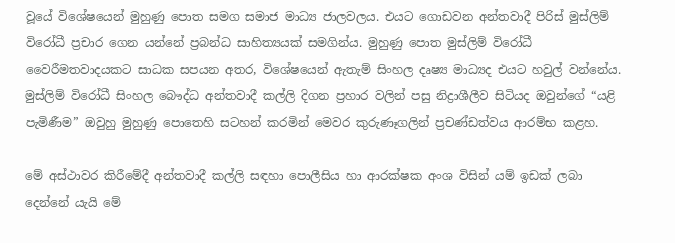වූයේ විශේෂයෙන් මුහුණු පොත සමග සමාජ මාධ්‍ය ජාලවලය. එයට ගොඩවන අන්තවාදී පිරිස් මුස්ලිම් විරෝධී ප්‍රචාර ගෙන යන්නේ ප්‍රබන්ධ සාහිත්‍යයක් සමගින්ය. මුහුණු පොත මුස්ලිම් විරෝධී වෛරීමතවාදයකට සාධක සපයන අතර, විශේෂයෙන් ඇතැම් සිංහල දෘෂ්‍ය මාධ්‍යද එයට හවුල් වන්නේය. මුස්ලිම් විරෝධී සිංහල බෞද්ධ අන්තවාදී කල්ලි දිගන ප්‍රහාර වලින් පසු නිද්‍රාශීලීව සිටියද ඔවුන්ගේ “යළි පැමිණීම” ඔවුහු මුහුණු පොතෙහි සටහන් කරමින් මෙවර කුරුණෑගලින් ප්‍රචණ්ඩත්වය ආරම්භ කළහ.

මේ අස්ථාවර කිරීමේදී අන්තවාදී කල්ලි සඳහා පොලීසිය හා ආරක්ෂක අංශ විසින් යම් ඉඩක් ලබා දෙන්නේ යැයි මේ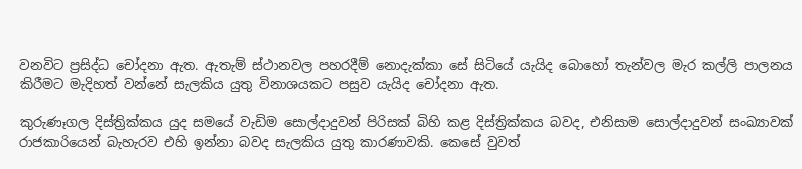වනවිට ප්‍රසිද්ධ චෝදනා ඇත. ඇතැම් ස්ථානවල පහරදීම් නොදැක්කා සේ සිටියේ යැයිද බොහෝ තැන්වල මැර කල්ලි පාලනය කිරීමට මැදිහත් වන්නේ සැලකිය යුතු විනාශයකට පසුව යැයිද චෝදනා ඇත.

කුරුණෑගල දිස්ත්‍රික්කය යුද සමයේ වැඩිම සොල්දාදුවන් පිරිසක් බිහි කළ දිස්ත්‍රික්කය බවද, එනිසාම සොල්දාදුවන් සංඛ්‍යාවක් රාජකාරියෙන් බැහැරව එහි ඉන්නා බවද සැලකිය යුතු කාරණාවකි. කෙසේ වුවත්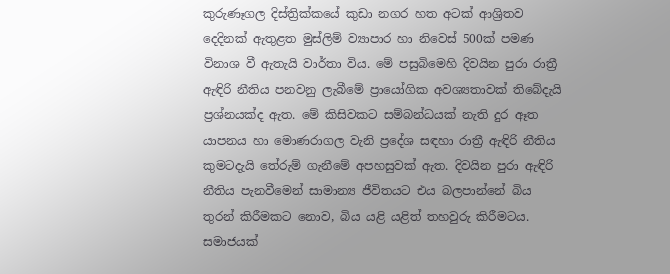කුරුණෑගල දිස්ත්‍රික්කයේ කුඩා නගර හත අටක් ආශ්‍රිතව දෙදිනක් ඇතුළත මුස්ලිම් ව්‍යාපාර හා නිවෙස් 500ක් පමණ විනාශ වී ඇතැයි වාර්තා විය. මේ පසුබිමෙහි දිවයින පුරා රාත්‍රී ඇඳිරි නීතිය පනවනු ලැබීමේ ප්‍රායෝගික අවශ්‍යතාවක් තිබේදැයි ප්‍රශ්නයක්ද ඇත. මේ කිසිවකට සම්බන්ධයක් නැති දුර ඈත යාපනය හා මොණරාගල වැනි ප්‍රදේශ සඳහා රාත්‍රී ඇඳිරි නීතිය කුමටදැයි තේරුම් ගැනීමේ අපහසුවක් ඇත. දිවයින පුරා ඇඳිරි නීතිය පැනවීමෙන් සාමාන්‍ය ජීවිතයට එය බලපාන්නේ බිය තුරන් කිරීමකට නොව, බිය යළි යළිත් තහවුරු කිරීමටය. සමාජයක්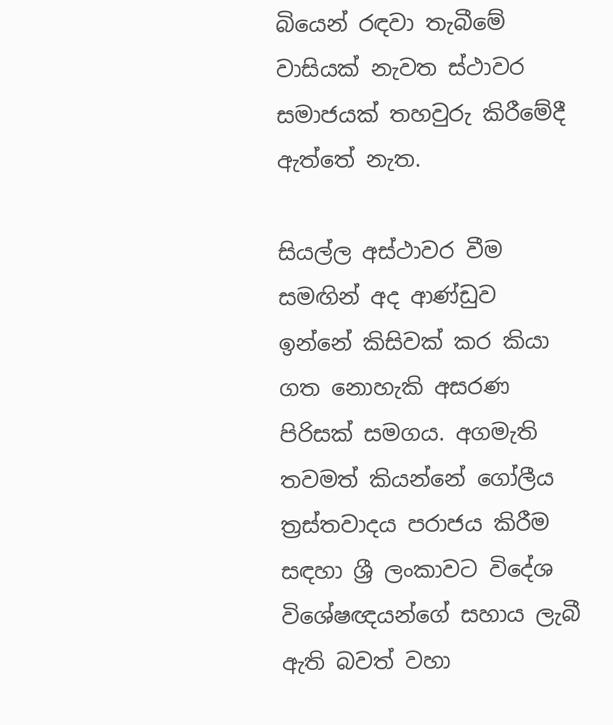බියෙන් රඳවා තැබීමේ වාසියක් නැවත ස්ථාවර සමාජයක් තහවුරු කිරීමේදී ඇත්තේ නැත.

සියල්ල අස්ථාවර වීම සමඟින් අද ආණ්ඩුව ඉන්නේ කිසිවක් කර කියා ගත නොහැකි අසරණ පිරිසක් සමගය. අගමැති තවමත් කියන්නේ ගෝලීය ත්‍රස්තවාදය පරාජය කිරීම සඳහා ශ්‍රී ලංකාවට විදේශ විශේෂඥයන්ගේ සහාය ලැබී ඇති බවත් වහා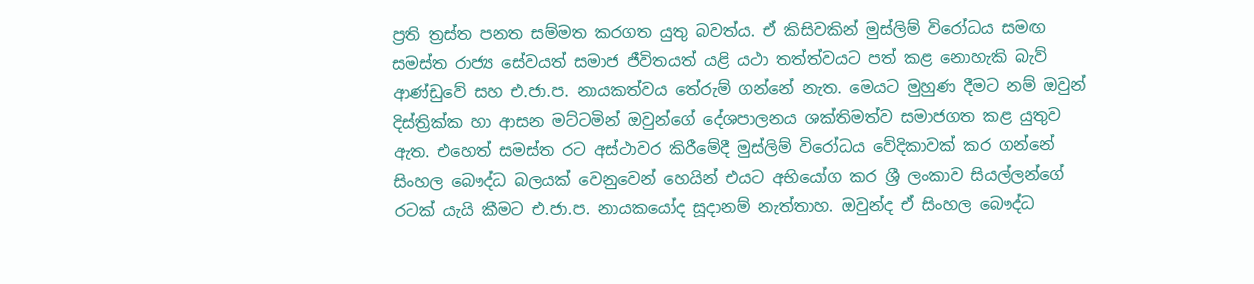ප්‍රති ත්‍රස්ත පනත සම්මත කරගත යුතු බවත්ය. ඒ කිසිවකින් මුස්ලිම් විරෝධය සමඟ සමස්ත රාජ්‍ය සේවයත් සමාජ ජීවිතයත් යළි යථා තත්ත්වයට පත් කළ නොහැකි බැව් ආණ්ඩුවේ සහ එ.ජා.ප. නායකත්වය තේරුම් ගන්නේ නැත. මෙයට මුහුණ දීමට නම් ඔවුන් දිස්ත්‍රික්ක හා ආසන මට්ටමින් ඔවුන්ගේ දේශපාලනය ශක්තිමත්ව සමාජගත කළ යුතුව ඇත. එහෙත් සමස්ත රට අස්ථාවර කිරීමේදී මුස්ලිම් විරෝධය වේදිකාවක් කර ගන්නේ සිංහල බෞද්ධ බලයක් වෙනුවෙන් හෙයින් එයට අභියෝග කර ශ්‍රී ලංකාව සියල්ලන්ගේ රටක් යැයි කීමට එ.ජා.ප. නායකයෝද සූදානම් නැත්තාහ. ඔවුන්ද ඒ සිංහල බෞද්ධ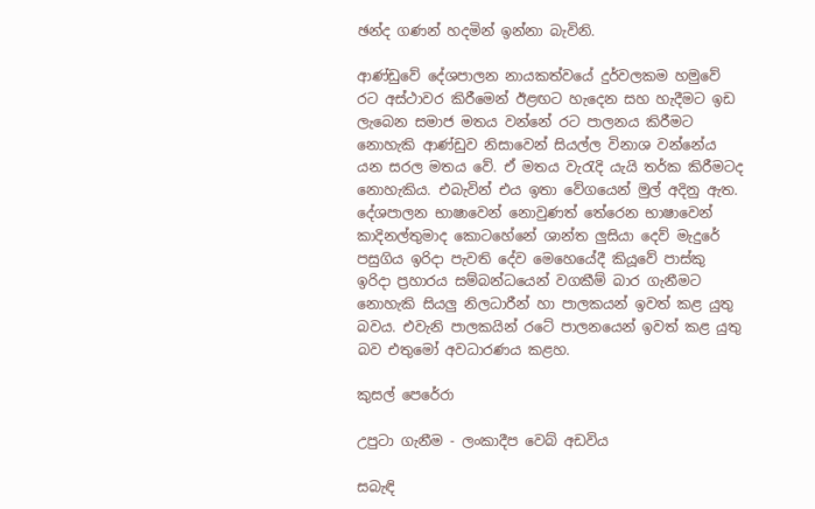ඡන්ද ගණන් හදමින් ඉන්නා බැවිනි.

ආණ්ඩුවේ දේශපාලන නායකත්වයේ දුර්වලකම හමුවේ රට අස්ථාවර කිරීමෙන් ඊළඟට හැදෙන සහ හැදීමට ඉඩ ලැබෙන සමාජ මතය වන්නේ රට පාලනය කිරීමට නොහැකි ආණ්ඩුව නිසාවෙන් සියල්ල විනාශ වන්නේය යන සරල මතය වේ. ඒ මතය වැරැදි යැයි තර්ක කිරීමටද නොහැකිය. එබැවින් එය ඉතා වේගයෙන් මුල් අදිනු ඇත. දේශපාලන භාෂාවෙන් නොවුණත් තේරෙන භාෂාවෙන් කාදිනල්තුමාද කොටහේනේ ශාන්ත ලුසියා දෙව් මැදුරේ පසුගිය ඉරිදා පැවති දේව මෙහෙයේදී කියූවේ පාස්කු ඉරිදා ප්‍රහාරය සම්බන්ධයෙන් වගකීම් බාර ගැනීමට නොහැකි සියලු නිලධාරීන් හා පාලකයන් ඉවත් කළ යුතු බවය. එවැනි පාලකයින් රටේ පාලනයෙන් ඉවත් කළ යුතු බව එතුමෝ අවධාරණය කළහ.

කුසල් පෙරේරා

උපුටා ගැනීම - ලංකාදීප වෙබ් අඩවිය

සබැඳි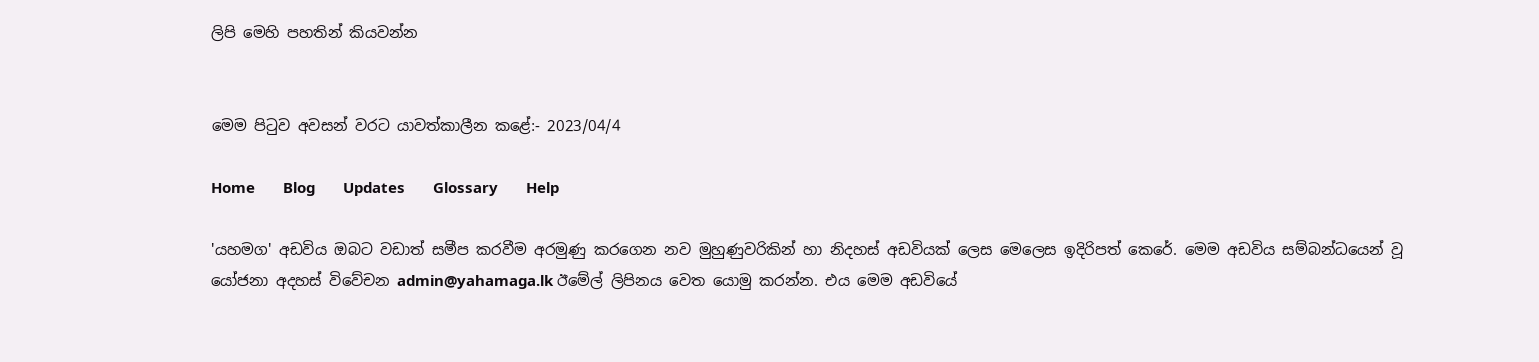ලිපි මෙහි පහතින් කියවන්න


මෙම පිටුව අවසන් වරට යාවත්කාලීන කළේ:- 2023/04/4

Home       Blog       Updates       Glossary       Help

'යහමග' අඩවිය ඔබට වඩාත් සමීප කරවීම අරමුණු කරගෙන නව මුහුණුවරිකින් හා නිදහස් අඩවියක් ලෙස මෙලෙස ඉදිරිපත් කෙරේ. මෙම අඩවිය සම්බන්ධයෙන් වූ යෝජනා අදහස් විවේචන admin@yahamaga.lk ඊමේල් ලිපිනය වෙත යොමු කරන්න. එය මෙම අඩවියේ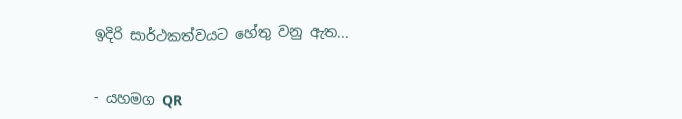ඉදිරි සාර්ථකත්වයට හේතු වනු ඇත...


- යහමග QR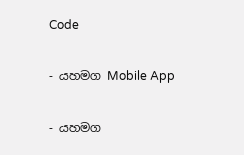Code

- යහමග Mobile App

- යහමග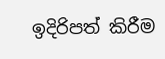ඉදිරිපත් කිරීම